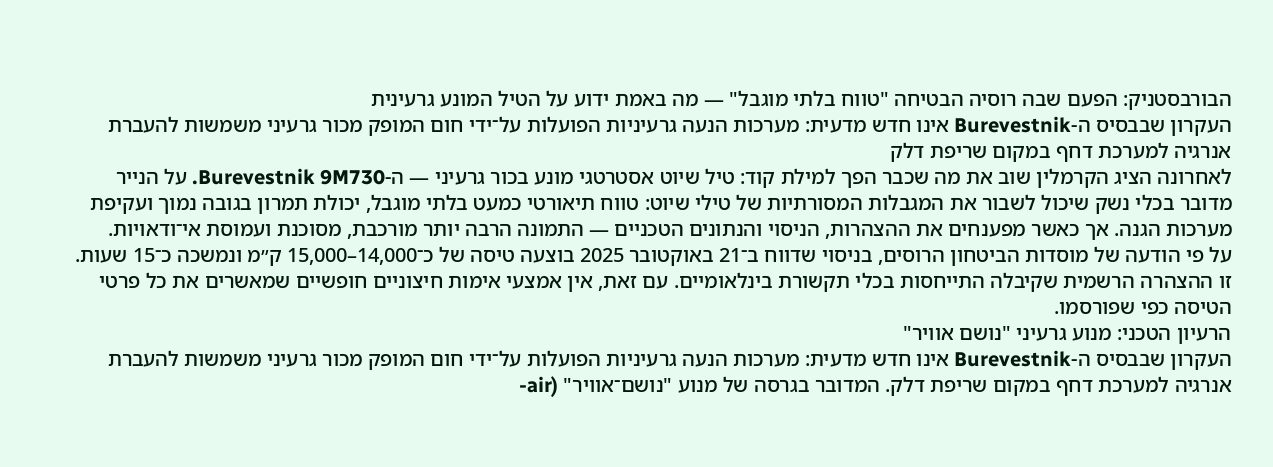הבורבסטניק: הפעם שבה רוסיה הבטיחה "טווח בלתי מוגבל" — מה באמת ידוע על הטיל המונע גרעינית
העקרון שבבסיס ה-Burevestnik אינו חדש מדעית: מערכות הנעה גרעיניות הפועלות על־ידי חום המופק מכור גרעיני משמשות להעברת אנרגיה למערכת דחף במקום שריפת דלק
לאחרונה הציג הקרמלין שוב את מה שכבר הפך למילת קוד: טיל שיוט אסטרטגי מונע בכור גרעיני — ה-Burevestnik 9M730. על הנייר מדובר בכלי נשק שיכול לשבור את המגבלות המסורתיות של טילי שיוט: טווח תיאורטי כמעט בלתי מוגבל, יכולת תמרון בגובה נמוך ועקיפת מערכות הגנה. אך כאשר מפענחים את ההצהרות, הניסוי והנתונים הטכניים — התמונה הרבה יותר מורכבת, מסוכנת ועמוסת אי־ודאויות.
על פי הודעה של מוסדות הביטחון הרוסים, בניסוי שדווח ב־21 באוקטובר 2025 בוצעה טיסה של כ־14,000–15,000 ק״מ ונמשכה כ־15 שעות. זו ההצהרה הרשמית שקיבלה התייחסות בכלי תקשורת בינלאומיים. עם זאת, אין אמצעי אימות חיצוניים חופשיים שמאשרים את כל פרטי הטיסה כפי שפורסמו.
הרעיון הטכני: מנוע גרעיני "נושם אוויר"
העקרון שבבסיס ה-Burevestnik אינו חדש מדעית: מערכות הנעה גרעיניות הפועלות על־ידי חום המופק מכור גרעיני משמשות להעברת אנרגיה למערכת דחף במקום שריפת דלק. המדובר בגרסה של מנוע "נושם־אוויר" (air-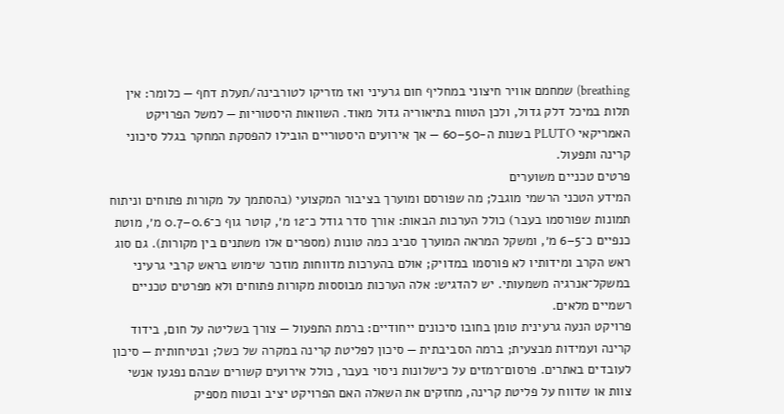breathing) שמחמם אוויר חיצוני במחליף חום גרעיני ואז מזריקו לטורבינה/תעלת דחף — כלומר: אין תלות במיכל דלק גדול, ולכן הטווח בתיאוריה גדול מאוד. השוואות היסטוריות — למשל הפרויקט האמריקאי PLUTO בשנות ה-50–60 — אך אירועים היסטוריים הובילו להפסקת המחקר בגלל סיכוני קרינה ותפעול.
פרטים טכניים משוערים
המידע הטכני הרשמי מוגבל; מה שפורסם ומוערך בציבור המקצועי (בהסתמך על מקורות פתוחים וניתוח תמונות שפורסמו בעבר) כולל הערכות הבאות: אורך סדר גודל כ־12 מ׳, קוטר גוף כ־0.6–0.7 מ׳, מוטת כנפיים כ־5–6 מ׳, ומשקל המראה המוערך סביב כמה טונות (מספרים אלו משתנים בין מקורות). גם סוג ראש הקרב ומידותיו לא פורסמו במדויק; אולם בהערכות מדווחות מוזכר שימוש בראש קרבי גרעיני במשקל־אנרגיה משמעותי. יש להדגיש: אלה הערכות מבוססות מקורות פתוחים ולא מפרטים טכניים רשמיים מלאים.
פרויקט הנעה גרעינית טומן בחובו סיכונים ייחודיים: ברמת התפעול — צורך בשליטה על חום, בידוד קרינה ועמידות מבצעית; ברמה הסביבתית — סיכון לפליטת קרינה במקרה של כשל; ובטיחותית — סיכון לעובדים באתרים. פרסום־רמזים על כישלונות ניסוי בעבר, כולל אירועים קשורים שבהם נפגעו אנשי צוות או שדווח על פליטת קרינה, מחזקים את השאלה האם הפרויקט יציב ובטוח מספיק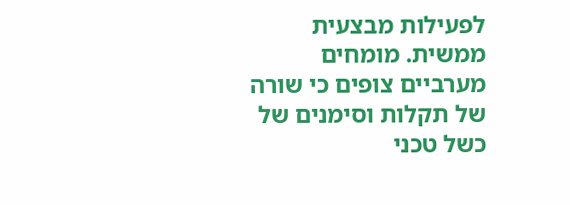לפעילות מבצעית ממשית. מומחים מערביים צופים כי שורה של תקלות וסימנים של כשל טכני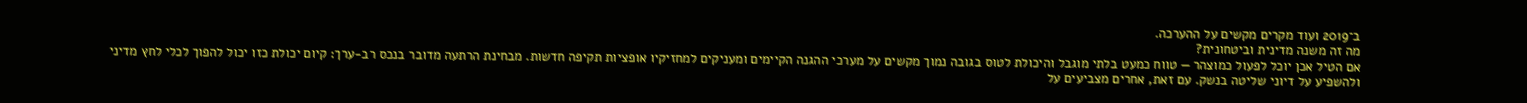ב־2019 ועוד מקרים מקשים על ההערכה.
מה זה משנה מדינית וביטחונית?
אם הטיל אכן יוכל לפעול כמוצהר — טווח כמעט בלתי מוגבל והיכולת לטוס בגובה נמוך מקשים על מערכי ההגנה הקיימים ומעניקים למחזיקיו אופציות תקיפה חדשות. מבחינת הרתעה מדובר בנכס רב-ערך: קיום יכולת כזו יכול להפוך לכלי לחץ מדיני ולהשפיע על דיוני שליטה בנשק. עם זאת, אחרים מצביעים על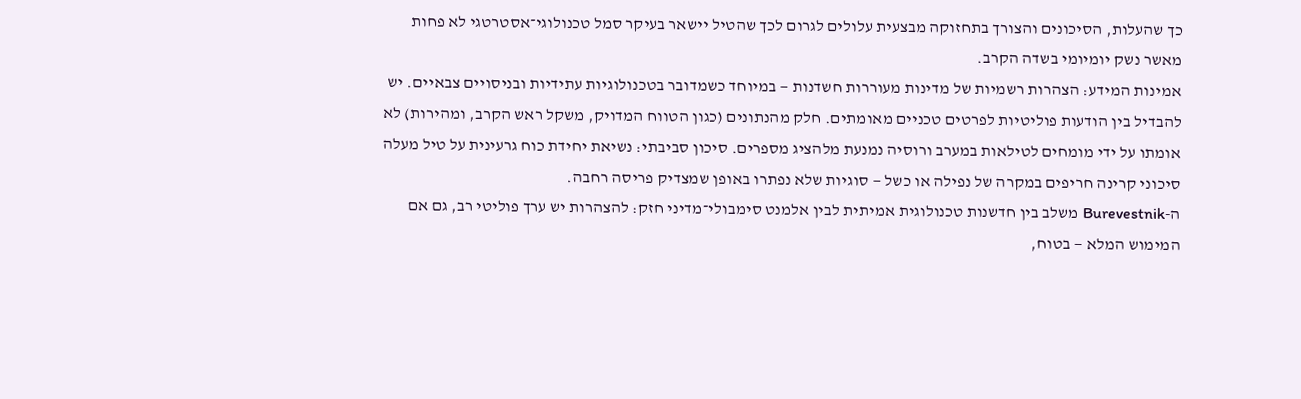כך שהעלות, הסיכונים והצורך בתחזוקה מבצעית עלולים לגרום לכך שהטיל יישאר בעיקר סמל טכנולוגי־אסטרטגי לא פחות מאשר נשק יומיומי בשדה הקרב.
אמינות המידע: הצהרות רשמיות של מדינות מעוררות חשדנות — במיוחד כשמדובר בטכנולוגיות עתידיות ובניסויים צבאיים. יש להבדיל בין הודעות פוליטיות לפרטים טכניים מאומתים. חלק מהנתונים (כגון הטווח המדויק, משקל ראש הקרב, ומהירות) לא אומתו על ידי מומחים לטילאות במערב ורוסיה נמנעת מלהציג מספרים. סיכון סביבתי: נשיאת יחידת כוח גרעינית על טיל מעלה סיכוני קרינה חריפים במקרה של נפילה או כשל — סוגיות שלא נפתרו באופן שמצדיק פריסה רחבה.
ה-Burevestnik משלב בין חדשנות טכנולוגית אמיתית לבין אלמנט סימבולי־מדיני חזק: להצהרות יש ערך פוליטי רב, גם אם המימוש המלא — בטוח,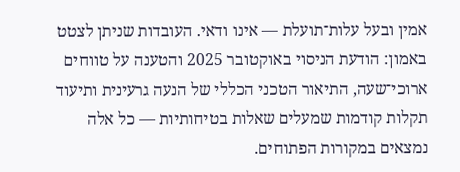אמין ובעל עלות־תועלת — אינו ודאי. העובדות שניתן לצטט באמון: הודעת הניסוי באוקטובר 2025 והטענה על טווחים ארוכי־שעה, התיאור הטכני הכללי של הנעה גרעינית ותיעוד תקלות קודמות שמעלים שאלות בטיחותיות — כל אלה נמצאים במקורות הפתוחים.